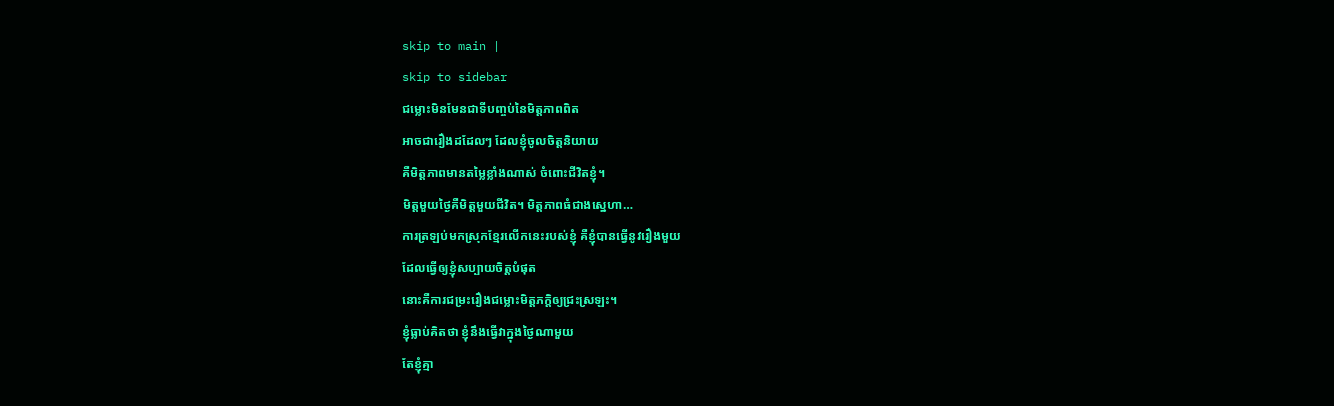skip to main |
skip to sidebar
ជម្លោះមិនមែនជាទីបញ្ចប់នៃមិត្តភាពពិត
អាចជារឿងដដែលៗ ដែលខ្ញុំចូលចិត្តនិយាយ
គឺមិត្តភាពមានតម្លៃខ្លាំងណាស់ ចំពោះជីវិតខ្ញុំ។
មិត្តមួយថ្ងៃគឺមិត្តមួយជីវិត។ មិត្តភាពធំជាងស្នេហា…
ការត្រឡប់មកស្រុកខ្មែរលើកនេះរបស់ខ្ញុំ គឺខ្ញុំបានធ្វើនូវរឿងមួយ
ដែលធ្វើឲ្យខ្ញុំសប្បាយចិត្តបំផុត
នោះគឺការជម្រះរឿងជម្លោះមិត្តភក្តិឲ្យជ្រះស្រឡះ។
ខ្ញុំធ្លាប់គិតថា ខ្ញុំនឹងធ្វើវាក្នុងថ្ងៃណាមួយ
តែខ្ញុំគ្មា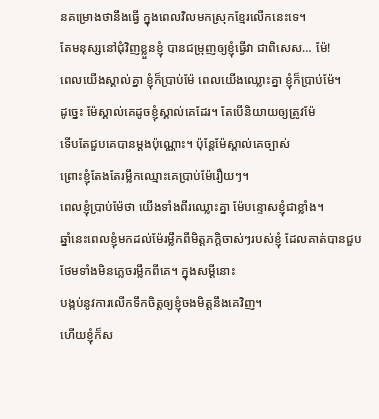នគម្រោងថានឹងធ្វើ ក្នុងពេលវិលមកស្រុកខ្មែរលើកនេះទេ។
តែមនុស្សនៅជុំវិញខ្លួនខ្ញុំ បានជម្រុញឲ្យខ្ញុំធ្វើវា ជាពិសេស… ម៉ែ!
ពេលយើងស្គាល់គ្នា ខ្ញុំក៏ប្រាប់ម៉ែ ពេលយើងឈ្លោះគ្នា ខ្ញុំក៏ប្រាប់ម៉ែ។
ដូច្នេះ ម៉ែស្គាល់គេដូចខ្ញុំស្គាល់គេដែរ។ តែបើនិយាយឲ្យត្រូវម៉ែ
ទើបតែជួបគេបានម្តងប៉ុណ្ណោះ។ ប៉ុន្តែម៉ែស្គាល់គេច្បាស់
ព្រោះខ្ញុំតែងតែរម្លឹកឈ្មោះគេប្រាប់ម៉ែរឿយៗ។
ពេលខ្ញុំប្រាប់ម៉ែថា យើងទាំងពីរឈ្លោះគ្នា ម៉ែបន្ទោសខ្ញុំជាខ្លាំង។
ឆ្នាំនេះពេលខ្ញុំមកដល់ម៉ែរម្លឹកពីមិត្តភក្តិចាស់ៗរបស់ខ្ញុំ ដែលគាត់បានជួប
ថែមទាំងមិនភ្លេចរម្លឹកពីគេ។ ក្នុងសម្តីនោះ
បង្កប់នូវការលើកទឹកចិត្តឲ្យខ្ញុំចងមិត្តនឹងគេវិញ។
ហើយខ្ញុំក៏ស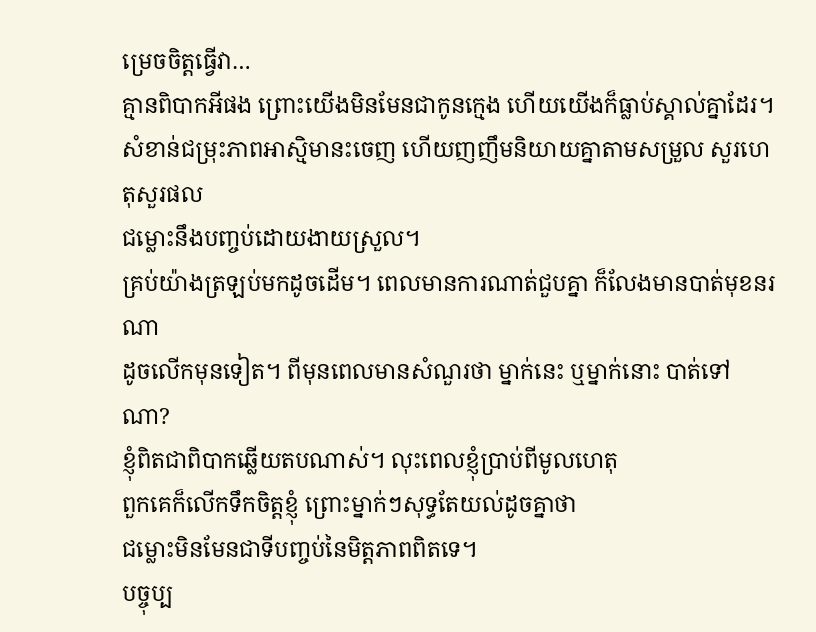ម្រេចចិត្តធ្វើវា…
គ្មានពិបាកអីផង ព្រោះយើងមិនមែនជាកូនក្មេង ហើយយើងក៏ធ្លាប់ស្គាល់គ្នាដែរ។
សំខាន់ជម្រុះភាពអាស្មិមានះចេញ ហើយញញឹមនិយាយគ្នាតាមសម្រួល សួរហេតុសួរផល
ជម្លោះនឹងបញ្ចប់ដោយងាយស្រួល។
គ្រប់យ៉ាងត្រឡប់មកដូចដើម។ ពេលមានការណាត់ជួបគ្នា ក៏លែងមានបាត់មុខនរណា
ដូចលើកមុនទៀត។ ពីមុនពេលមានសំណួរថា ម្នាក់នេះ ឬម្នាក់នោះ បាត់ទៅណា?
ខ្ញុំពិតជាពិបាកឆ្លើយតបណាស់។ លុះពេលខ្ញុំប្រាប់ពីមូលហេតុ
ពួកគេក៏លើកទឹកចិត្តខ្ញុំ ព្រោះម្នាក់ៗសុទ្ធតែយល់ដូចគ្នាថា
ជម្លោះមិនមែនជាទីបញ្ចប់នៃមិត្តភាពពិតទេ។
បច្ចុប្ប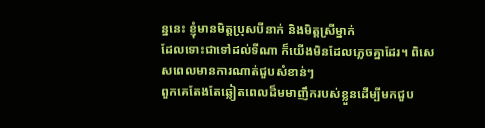ន្ននេះ ខ្ញុំមានមិត្តប្រុសបីនាក់ និងមិត្តស្រីម្នាក់
ដែលទោះជាទៅដល់ទីណា ក៏យើងមិនដែលភ្លេចគ្នាដែរ។ ពិសេសពេលមានការណាត់ជួបសំខាន់ៗ
ពួកគេតែងតែឆ្លៀតពេលដ៏មមាញឹករបស់ខ្លួនដើម្បីមកជួប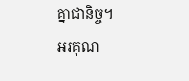គ្នាជានិច្ច។
អរគុណ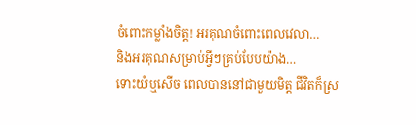ចំពោះកម្លាំងចិត្ត! អរគុណចំពោះពេលវេលា…
និងអរគុណសម្រាប់អ្វីៗគ្រប់បែបយ៉ាង…
ទោះយំឬសើច ពេលបាននៅជាមួយមិត្ត ជីវិតក៏ស្រ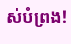ស់បំព្រង!